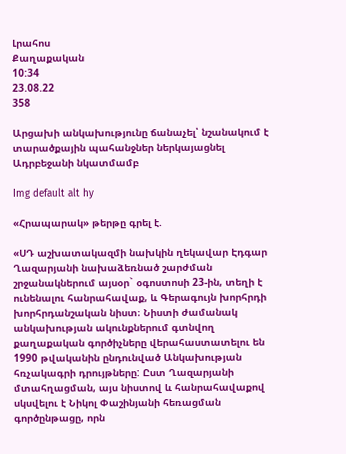Լրահոս
Քաղաքական
10:34
23.08.22
358

Արցախի անկախությունը ճանաչել՝ նշանակում է տարածքային պահանջներ ներկայացնել Ադրբեջանի նկատմամբ

Img default alt hy

«Հրապարակ» թերթը գրել է.

«ՍԴ աշխատակազմի նախկին ղեկավար Էդգար Ղազարյանի նախաձեռնած շարժման շրջանակներում այսօր` օգոստոսի 23-ին, տեղի է ունենալու հանրահավաք, և Գերագույն խորհրդի խորհրդանշական նիստ։ Նիստի ժամանակ անկախության ակունքներում գտնվող քաղաքական գործիչները վերահաստատելու են 1990 թվականին ընդունված Անկախության հռչակագրի դրույթները: Ըստ Ղազարյանի մտահղացման, այս նիստով և հանրահավաքով սկսվելու է Նիկոլ Փաշինյանի հեռացման գործընթացը, որն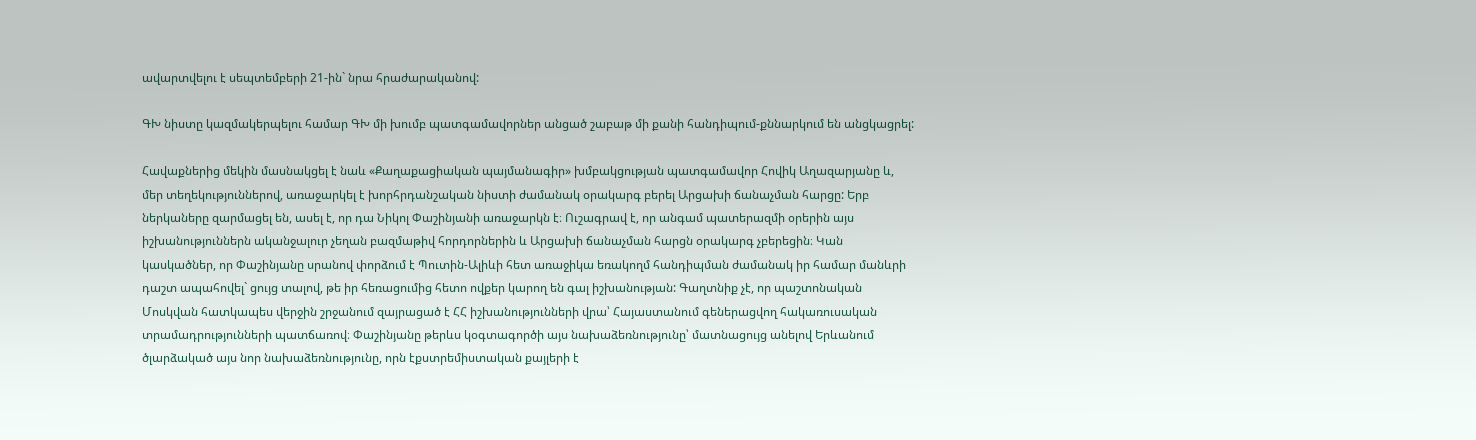ավարտվելու է սեպտեմբերի 21-ին` նրա հրաժարականով:

ԳԽ նիստը կազմակերպելու համար ԳԽ մի խումբ պատգամավորներ անցած շաբաթ մի քանի հանդիպում-քննարկում են անցկացրել:

Հավաքներից մեկին մասնակցել է նաև «Քաղաքացիական պայմանագիր» խմբակցության պատգամավոր Հովիկ Աղազարյանը և, մեր տեղեկություններով, առաջարկել է խորհրդանշական նիստի ժամանակ օրակարգ բերել Արցախի ճանաչման հարցը: Երբ ներկաները զարմացել են, ասել է, որ դա Նիկոլ Փաշինյանի առաջարկն է։ Ուշագրավ է, որ անգամ պատերազմի օրերին այս իշխանություններն ականջալուր չեղան բազմաթիվ հորդորներին և Արցախի ճանաչման հարցն օրակարգ չբերեցին։ Կան կասկածներ, որ Փաշինյանը սրանով փորձում է Պուտին-Ալիևի հետ առաջիկա եռակողմ հանդիպման ժամանակ իր համար մանևրի դաշտ ապահովել` ցույց տալով, թե իր հեռացումից հետո ովքեր կարող են գալ իշխանության: Գաղտնիք չէ, որ պաշտոնական Մոսկվան հատկապես վերջին շրջանում զայրացած է ՀՀ իշխանությունների վրա՝ Հայաստանում գեներացվող հակառուսական տրամադրությունների պատճառով։ Փաշինյանը թերևս կօգտագործի այս նախաձեռնությունը՝ մատնացույց անելով Երևանում ծլարձակած այս նոր նախաձեռնությունը, որն էքստրեմիստական քայլերի է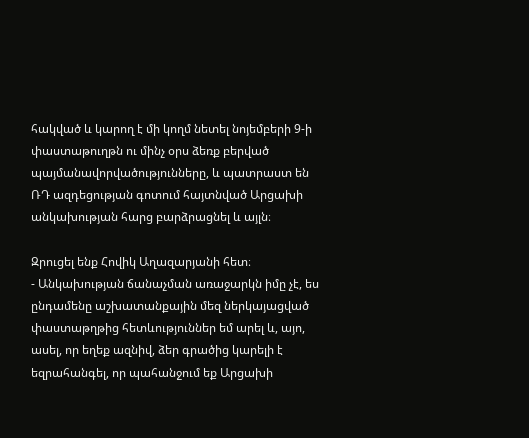հակված և կարող է մի կողմ նետել նոյեմբերի 9-ի փաստաթուղթն ու մինչ օրս ձեռք բերված պայմանավորվածությունները, և պատրաստ են ՌԴ ազդեցության գոտում հայտնված Արցախի անկախության հարց բարձրացնել և այլն։

Զրուցել ենք Հովիկ Աղազարյանի հետ։
- Անկախության ճանաչման առաջարկն իմը չէ, ես ընդամենը աշխատանքային մեզ ներկայացված փաստաթղթից հետևություններ եմ արել և, այո, ասել, որ եղեք ազնիվ, ձեր գրածից կարելի է եզրահանգել, որ պահանջում եք Արցախի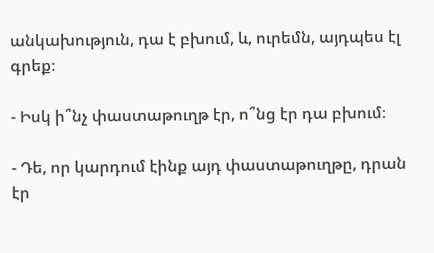անկախություն, դա է բխում, և, ուրեմն, այդպես էլ գրեք։

- Իսկ ի՞նչ փաստաթուղթ էր, ո՞նց էր դա բխում։

- Դե, որ կարդում էինք այդ փաստաթուղթը, դրան էր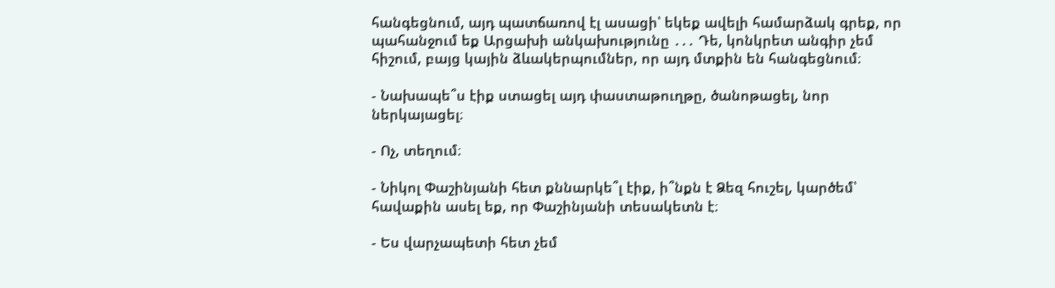հանգեցնում, այդ պատճառով էլ ասացի՝ եկեք ավելի համարձակ գրեք, որ պահանջում եք Արցախի անկախությունը ․․․ Դե, կոնկրետ անգիր չեմ հիշում, բայց կային ձևակերպումներ, որ այդ մտքին են հանգեցնում։

- Նախապե՞ս էիք ստացել այդ փաստաթուղթը, ծանոթացել, նոր ներկայացել։

- Ոչ, տեղում։

- Նիկոլ Փաշինյանի հետ քննարկե՞լ էիք, ի՞նքն է Ձեզ հուշել, կարծեմ՝ հավաքին ասել եք, որ Փաշինյանի տեսակետն է։

- Ես վարչապետի հետ չեմ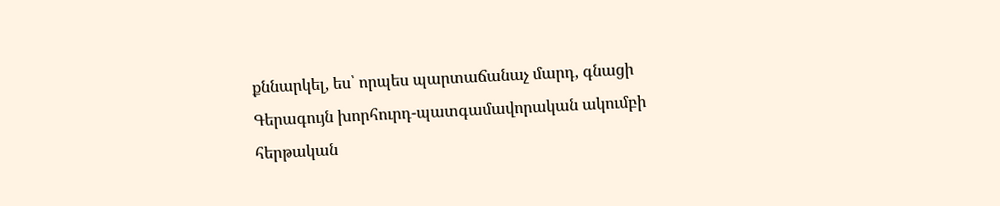քննարկել, ես՝ որպես պարտաճանաչ մարդ, գնացի Գերագույն խորհուրդ-պատգամավորական ակումբի հերթական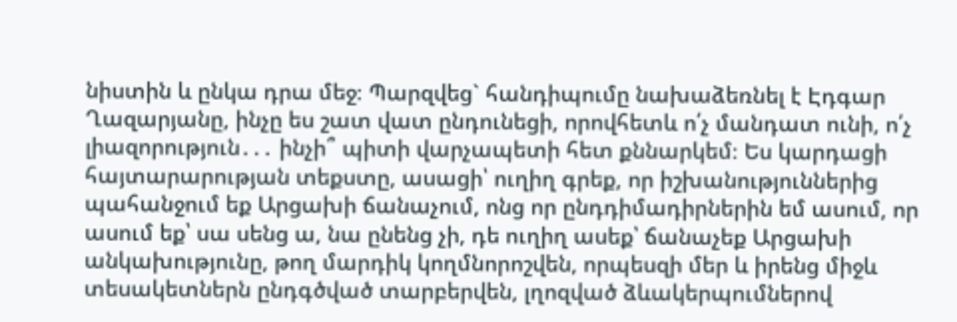նիստին և ընկա դրա մեջ։ Պարզվեց` հանդիպումը նախաձեռնել է Էդգար Ղազարյանը, ինչը ես շատ վատ ընդունեցի, որովհետև ո՛չ մանդատ ունի, ո՛չ լիազորություն․․․ ինչի՞ պիտի վարչապետի հետ քննարկեմ։ Ես կարդացի հայտարարության տեքստը, ասացի՝ ուղիղ գրեք, որ իշխանություններից պահանջում եք Արցախի ճանաչում, ոնց որ ընդդիմադիրներին եմ ասում, որ ասում եք՝ սա սենց ա, նա ընենց չի, դե ուղիղ ասեք՝ ճանաչեք Արցախի անկախությունը, թող մարդիկ կողմնորոշվեն, որպեսզի մեր և իրենց միջև տեսակետներն ընդգծված տարբերվեն, լղոզված ձևակերպումներով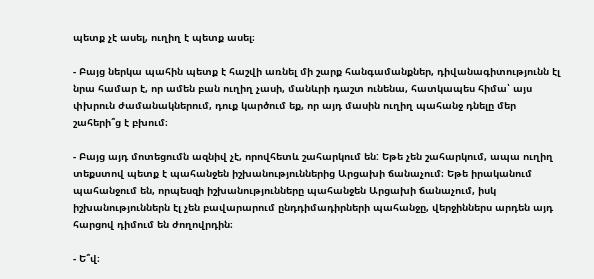պետք չէ ասել, ուղիղ է պետք ասել։

- Բայց ներկա պահին պետք է հաշվի առնել մի շարք հանգամանքներ, դիվանագիտությունն էլ նրա համար է, որ ամեն բան ուղիղ չասի, մանևրի դաշտ ունենա, հատկապես հիմա՝ այս փխրուն ժամանակներում, դուք կարծում եք, որ այդ մասին ուղիղ պահանջ դնելը մեր շահերի՞ց է բխում։

- Բայց այդ մոտեցումն ազնիվ չէ, որովհետև շահարկում են: Եթե չեն շահարկում, ապա ուղիղ տեքստով պետք է պահանջեն իշխանություններից Արցախի ճանաչում։ Եթե իրականում պահանջում են, որպեսզի իշխանությունները պահանջեն Արցախի ճանաչում, իսկ իշխանություններն էլ չեն բավարարում ընդդիմադիրների պահանջը, վերջիններս արդեն այդ հարցով դիմում են ժողովրդին։

- Ե՞վ։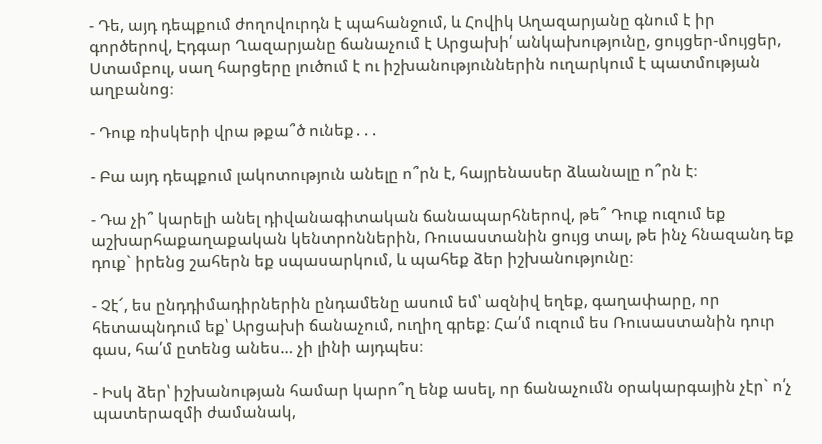- Դե, այդ դեպքում ժողովուրդն է պահանջում, և Հովիկ Աղազարյանը գնում է իր գործերով, Էդգար Ղազարյանը ճանաչում է Արցախի՛ անկախությունը, ցույցեր-մույցեր, Ստամբուլ, սաղ հարցերը լուծում է ու իշխանություններին ուղարկում է պատմության աղբանոց։

- Դուք ռիսկերի վրա թքա՞ծ ունեք․․․

- Բա այդ դեպքում լակոտություն անելը ո՞րն է, հայրենասեր ձևանալը ո՞րն է։

- Դա չի՞ կարելի անել դիվանագիտական ճանապարհներով, թե՞ Դուք ուզում եք աշխարհաքաղաքական կենտրոններին, Ռուսաստանին ցույց տալ, թե ինչ հնազանդ եք դուք` իրենց շահերն եք սպասարկում, և պահեք ձեր իշխանությունը։

- Չէ՜, ես ընդդիմադիրներին ընդամենը ասում եմ՝ ազնիվ եղեք, գաղափարը, որ հետապնդում եք՝ Արցախի ճանաչում, ուղիղ գրեք։ Հա՛մ ուզում ես Ռուսաստանին դուր գաս, հա՛մ ըտենց անես… չի լինի այդպես։

- Իսկ ձեր՝ իշխանության համար կարո՞ղ ենք ասել, որ ճանաչումն օրակարգային չէր` ո՛չ պատերազմի ժամանակ,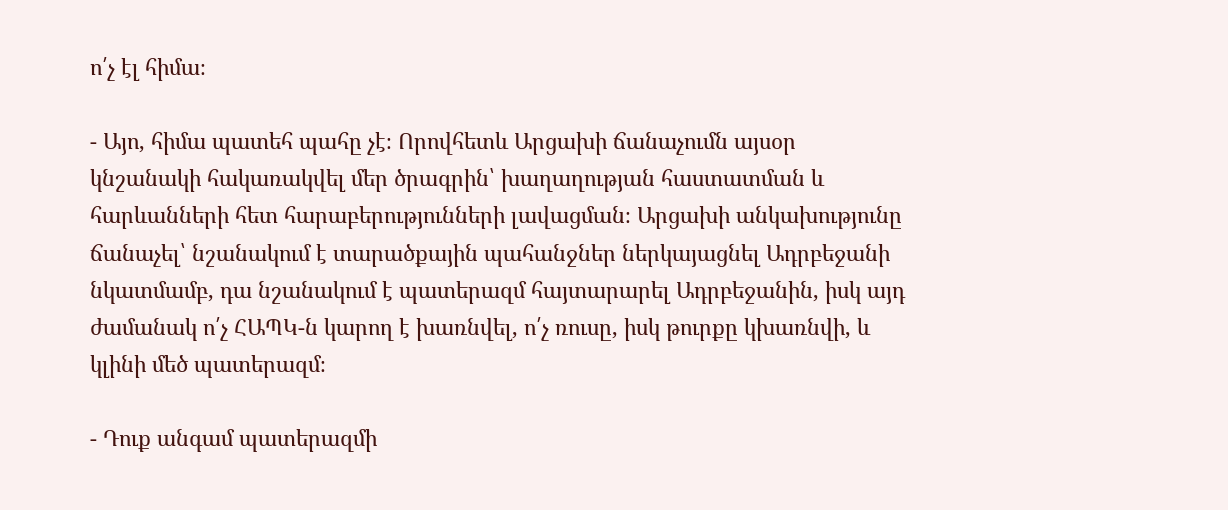ո՛չ էլ հիմա։

- Այո, հիմա պատեհ պահը չէ։ Որովհետև Արցախի ճանաչումն այսօր կնշանակի հակառակվել մեր ծրագրին՝ խաղաղության հաստատման և հարևանների հետ հարաբերությունների լավացման։ Արցախի անկախությունը ճանաչել՝ նշանակում է տարածքային պահանջներ ներկայացնել Ադրբեջանի նկատմամբ, դա նշանակում է պատերազմ հայտարարել Ադրբեջանին, իսկ այդ ժամանակ ո՛չ ՀԱՊԿ-ն կարող է խառնվել, ո՛չ ռուսը, իսկ թուրքը կխառնվի, և կլինի մեծ պատերազմ։

- Դուք անգամ պատերազմի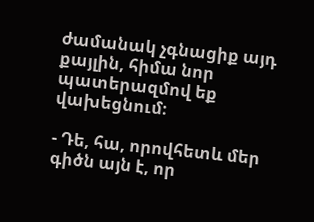ժամանակ չգնացիք այդ քայլին, հիմա նոր պատերազմով եք վախեցնում։

- Դե, հա, որովհետև մեր գիծն այն է, որ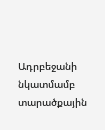Ադրբեջանի նկատմամբ տարածքային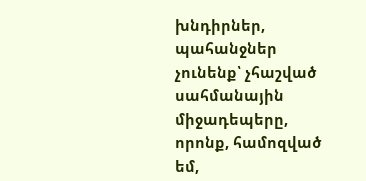խնդիրներ, պահանջներ չունենք՝ չհաշված սահմանային միջադեպերը, որոնք, համոզված եմ,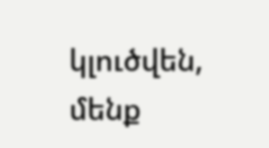կլուծվեն, մենք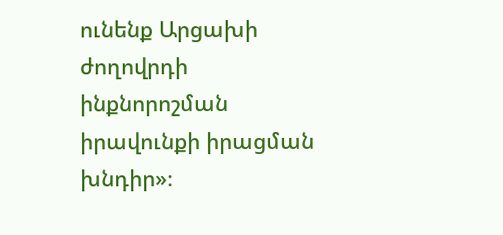ունենք Արցախի ժողովրդի ինքնորոշման իրավունքի իրացման խնդիր»։